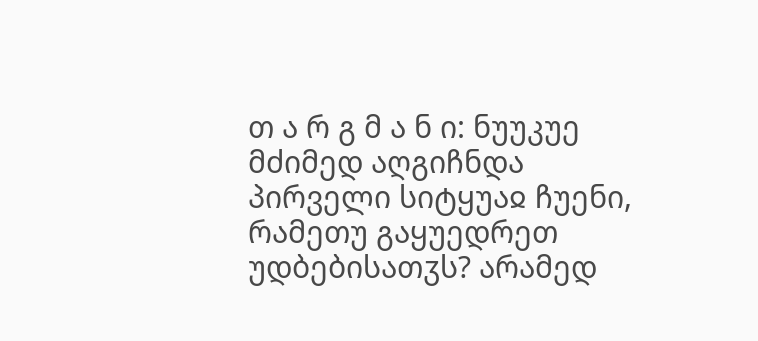თ ა რ გ მ ა ნ ი: ნუუკუე მძიმედ აღგიჩნდა პირველი სიტყუაჲ ჩუენი, რამეთუ გაყუედრეთ უდბებისათჳს? არამედ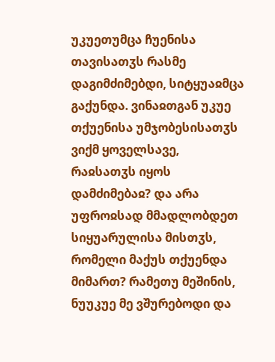უკუეთუმცა ჩუენისა თავისათჳს რასმე დაგიმძიმებდი, სიტყუაჲმცა გაქუნდა. ვინაჲთგან უკუე თქუენისა უმჯობესისათჳს ვიქმ ყოველსავე, რაჲსათჳს იყოს დამძიმებაჲ? და არა უფროჲსად მმადლობდეთ სიყუარულისა მისთჳს, რომელი მაქუს თქუენდა მიმართ? რამეთუ მეშინის, ნუუკუე მე ვშურებოდი და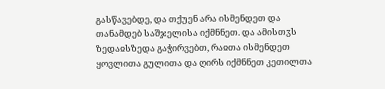გასწავებდე, და თქუენ არა ისმენდეთ და თანამდებ საშჯელისა იქმნნეთ. და ამისთჳს ზედაჲსზედა გაჭირვებთ, რაჲთა ისმენდეთ ყოვლითა გულითა და ღირს იქმნნეთ კეთილთა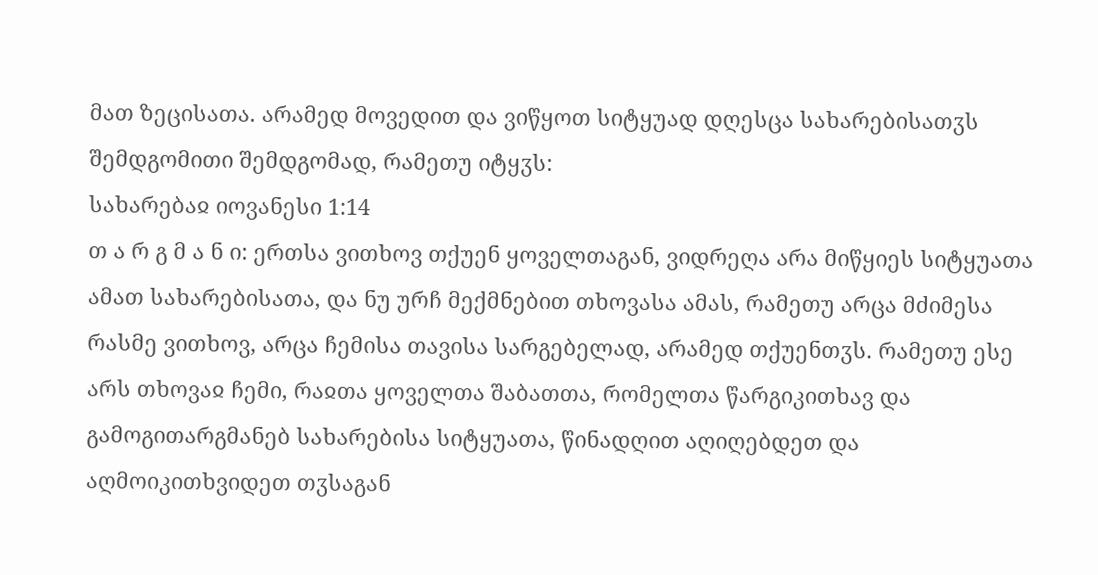მათ ზეცისათა. არამედ მოვედით და ვიწყოთ სიტყუად დღესცა სახარებისათჳს შემდგომითი შემდგომად, რამეთუ იტყჳს:
სახარებაჲ იოვანესი 1:14
თ ა რ გ მ ა ნ ი: ერთსა ვითხოვ თქუენ ყოველთაგან, ვიდრეღა არა მიწყიეს სიტყუათა ამათ სახარებისათა, და ნუ ურჩ მექმნებით თხოვასა ამას, რამეთუ არცა მძიმესა რასმე ვითხოვ, არცა ჩემისა თავისა სარგებელად, არამედ თქუენთჳს. რამეთუ ესე არს თხოვაჲ ჩემი, რაჲთა ყოველთა შაბათთა, რომელთა წარგიკითხავ და გამოგითარგმანებ სახარებისა სიტყუათა, წინადღით აღიღებდეთ და აღმოიკითხვიდეთ თჳსაგან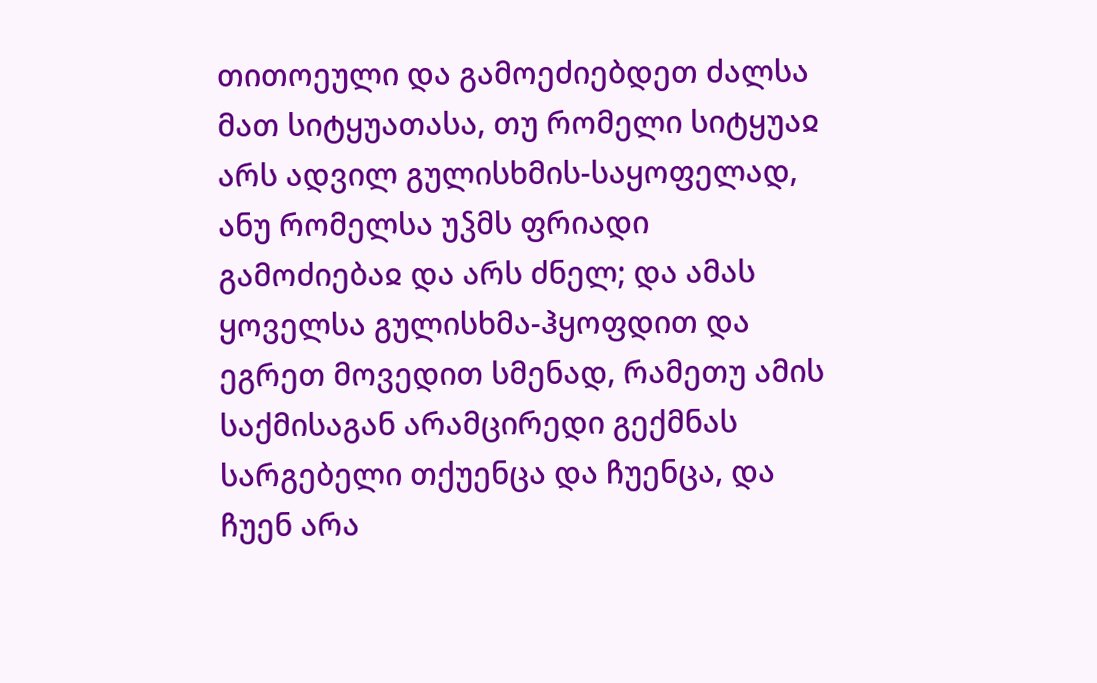თითოეული და გამოეძიებდეთ ძალსა მათ სიტყუათასა, თუ რომელი სიტყუაჲ არს ადვილ გულისხმის-საყოფელად, ანუ რომელსა უჴმს ფრიადი გამოძიებაჲ და არს ძნელ; და ამას ყოველსა გულისხმა-ჰყოფდით და ეგრეთ მოვედით სმენად, რამეთუ ამის საქმისაგან არამცირედი გექმნას სარგებელი თქუენცა და ჩუენცა, და ჩუენ არა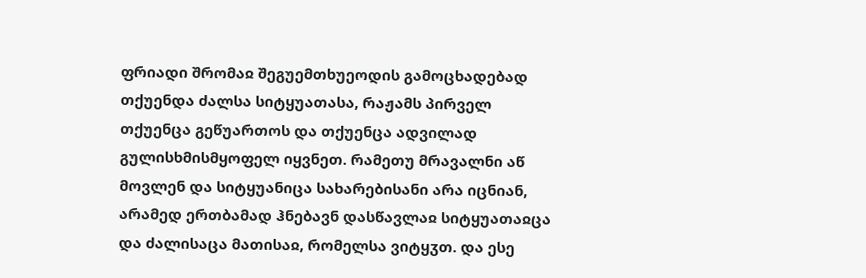ფრიადი შრომაჲ შეგუემთხუეოდის გამოცხადებად თქუენდა ძალსა სიტყუათასა, რაჟამს პირველ თქუენცა გეწუართოს და თქუენცა ადვილად გულისხმისმყოფელ იყვნეთ. რამეთუ მრავალნი აწ მოვლენ და სიტყუანიცა სახარებისანი არა იცნიან, არამედ ერთბამად ჰნებავნ დასწავლაჲ სიტყუათაჲცა და ძალისაცა მათისაჲ, რომელსა ვიტყჳთ. და ესე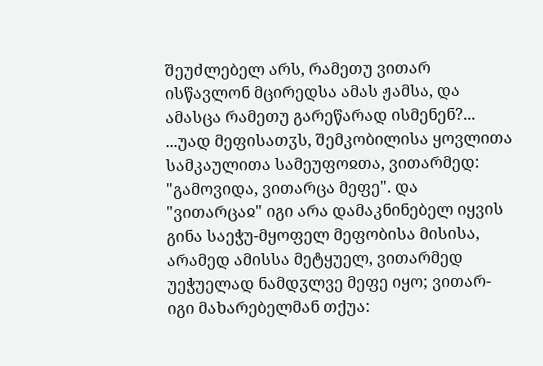შეუძლებელ არს, რამეთუ ვითარ ისწავლონ მცირედსა ამას ჟამსა, და ამასცა რამეთუ გარეწარად ისმენენ?...
...უად მეფისათჳს, შემკობილისა ყოვლითა სამკაულითა სამეუფოჲთა, ვითარმედ: "გამოვიდა, ვითარცა მეფე". და "ვითარცაჲ" იგი არა დამაკნინებელ იყვის გინა საეჭუ-მყოფელ მეფობისა მისისა, არამედ ამისსა მეტყუელ, ვითარმედ უეჭუელად ნამდჳლვე მეფე იყო; ვითარ-იგი მახარებელმან თქუა: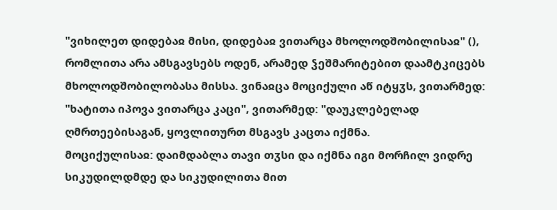"ვიხილეთ დიდებაჲ მისი, დიდებაჲ ვითარცა მხოლოდშობილისაჲ" (), რომლითა არა ამსგავსებს ოდენ, არამედ ჴეშმარიტებით დაამტკიცებს მხოლოდშობილობასა მისსა. ვინაჲცა მოციქული აწ იტყჳს, ვითარმედ: "ხატითა იპოვა ვითარცა კაცი", ვითარმედ: "დაუკლებელად ღმრთეებისაგან, ყოვლითურთ მსგავს კაცთა იქმნა.
მოციქულისაჲ: დაიმდაბლა თავი თჳსი და იქმნა იგი მორჩილ ვიდრე სიკუდილდმდე და სიკუდილითა მით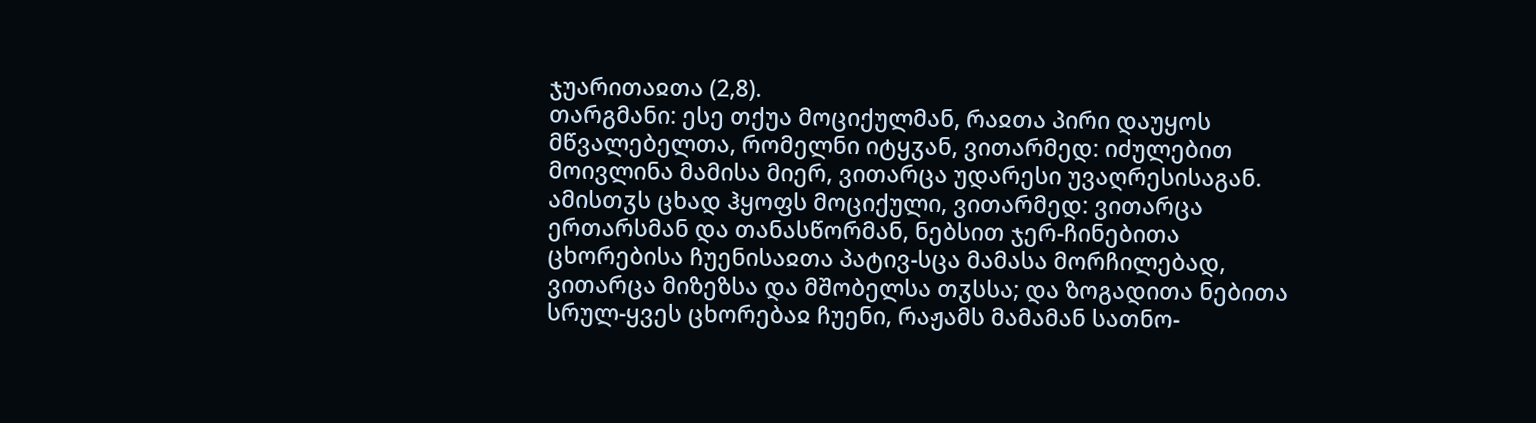ჯუარითაჲთა (2,8).
თარგმანი: ესე თქუა მოციქულმან, რაჲთა პირი დაუყოს მწვალებელთა, რომელნი იტყჳან, ვითარმედ: იძულებით მოივლინა მამისა მიერ, ვითარცა უდარესი უვაღრესისაგან. ამისთჳს ცხად ჰყოფს მოციქული, ვითარმედ: ვითარცა ერთარსმან და თანასწორმან, ნებსით ჯერ-ჩინებითა ცხორებისა ჩუენისაჲთა პატივ-სცა მამასა მორჩილებად, ვითარცა მიზეზსა და მშობელსა თჳსსა; და ზოგადითა ნებითა სრულ-ყვეს ცხორებაჲ ჩუენი, რაჟამს მამამან სათნო-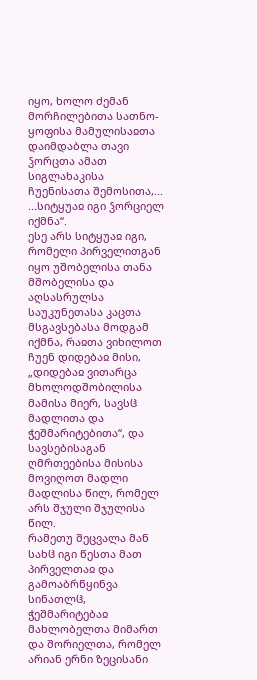იყო, ხოლო ძემან მორჩილებითა სათნო-ყოფისა მამულისაჲთა დაიმდაბლა თავი ჴორცთა ამათ სიგლახაკისა ჩუენისათა შემოსითა,...
...სიტყუაჲ იგი ჴორციელ იქმნა“.
ესე არს სიტყუაჲ იგი, რომელი პირველითგან იყო უშობელისა თანა მშობელისა და აღსასრულსა საუკუნეთასა კაცთა მსგავსებასა მოდგამ იქმნა, რაჲთა ვიხილოთ ჩუენ დიდებაჲ მისი, „დიდებაჲ ვითარცა მხოლოდშობილისა მამისა მიერ, სავსჱ მადლითა და ჭეშმარიტებითა“, და სავსებისაგან ღმრთეებისა მისისა მოვიღოთ მადლი მადლისა წილ, რომელ არს შჯული შჯულისა წილ.
რამეთუ შეცვალა მან სახჱ იგი წესთა მათ პირველთაჲ და გამოაბრწყინვა სინათლჱ, ჭეშმარიტებაჲ მახლობელთა მიმართ და შორიელთა, რომელ არიან ერნი ზეცისანი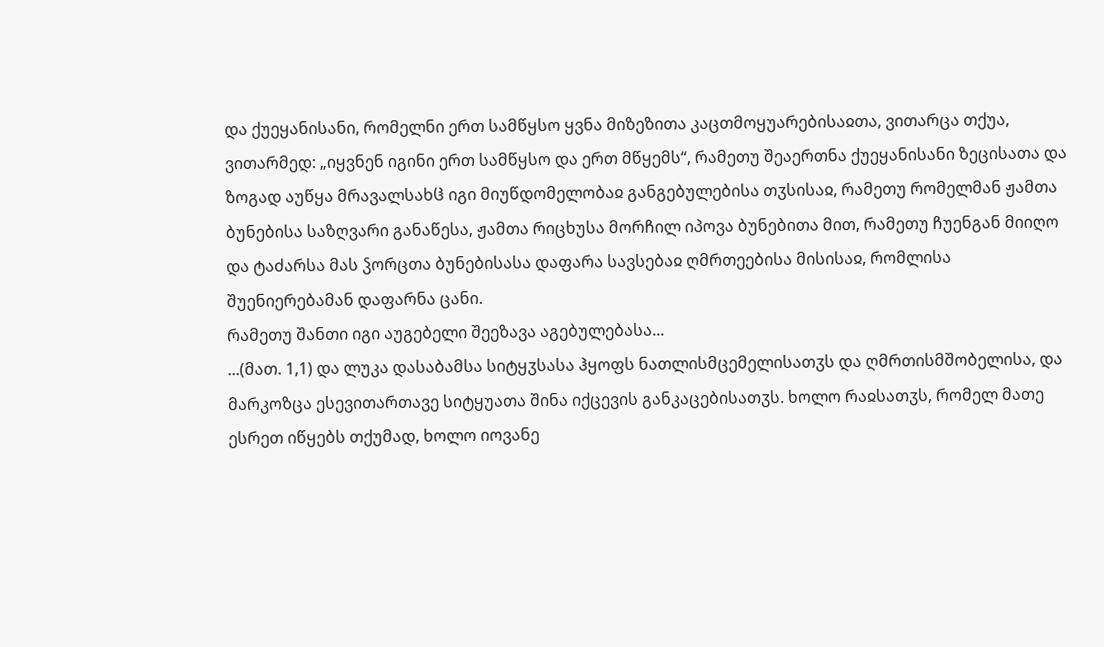და ქუეყანისანი, რომელნი ერთ სამწყსო ყვნა მიზეზითა კაცთმოყუარებისაჲთა, ვითარცა თქუა, ვითარმედ: „იყვნენ იგინი ერთ სამწყსო და ერთ მწყემს“, რამეთუ შეაერთნა ქუეყანისანი ზეცისათა და ზოგად აუწყა მრავალსახჱ იგი მიუწდომელობაჲ განგებულებისა თჳსისაჲ, რამეთუ რომელმან ჟამთა ბუნებისა საზღვარი განაწესა, ჟამთა რიცხუსა მორჩილ იპოვა ბუნებითა მით, რამეთუ ჩუენგან მიიღო და ტაძარსა მას ჴორცთა ბუნებისასა დაფარა სავსებაჲ ღმრთეებისა მისისაჲ, რომლისა შუენიერებამან დაფარნა ცანი.
რამეთუ შანთი იგი აუგებელი შეეზავა აგებულებასა...
...(მათ. 1,1) და ლუკა დასაბამსა სიტყჳსასა ჰყოფს ნათლისმცემელისათჳს და ღმრთისმშობელისა, და მარკოზცა ესევითართავე სიტყუათა შინა იქცევის განკაცებისათჳს. ხოლო რაჲსათჳს, რომელ მათე ესრეთ იწყებს თქუმად, ხოლო იოვანე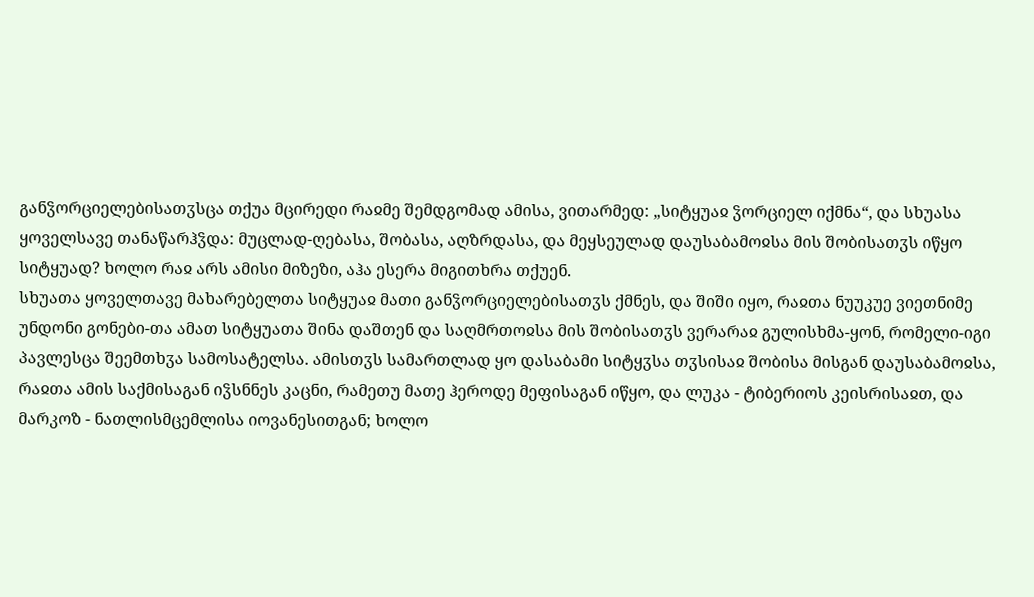განჴორციელებისათჳსცა თქუა მცირედი რაჲმე შემდგომად ამისა, ვითარმედ: „სიტყუაჲ ჴორციელ იქმნა“, და სხუასა ყოველსავე თანაწარჰჴდა: მუცლად-ღებასა, შობასა, აღზრდასა, და მეყსეულად დაუსაბამოჲსა მის შობისათჳს იწყო სიტყუად? ხოლო რაჲ არს ამისი მიზეზი, აჰა ესერა მიგითხრა თქუენ.
სხუათა ყოველთავე მახარებელთა სიტყუაჲ მათი განჴორციელებისათჳს ქმნეს, და შიში იყო, რაჲთა ნუუკუე ვიეთნიმე უნდონი გონები-თა ამათ სიტყუათა შინა დაშთენ და საღმრთოჲსა მის შობისათჳს ვერარაჲ გულისხმა-ყონ, რომელი-იგი პავლესცა შეემთხჳა სამოსატელსა. ამისთჳს სამართლად ყო დასაბამი სიტყჳსა თჳსისაჲ შობისა მისგან დაუსაბამოჲსა, რაჲთა ამის საქმისაგან იჴსნნეს კაცნი, რამეთუ მათე ჰეროდე მეფისაგან იწყო, და ლუკა - ტიბერიოს კეისრისაჲთ, და მარკოზ - ნათლისმცემლისა იოვანესითგან; ხოლო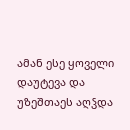ამან ესე ყოველი დაუტევა და უზეშთაეს აღჴდა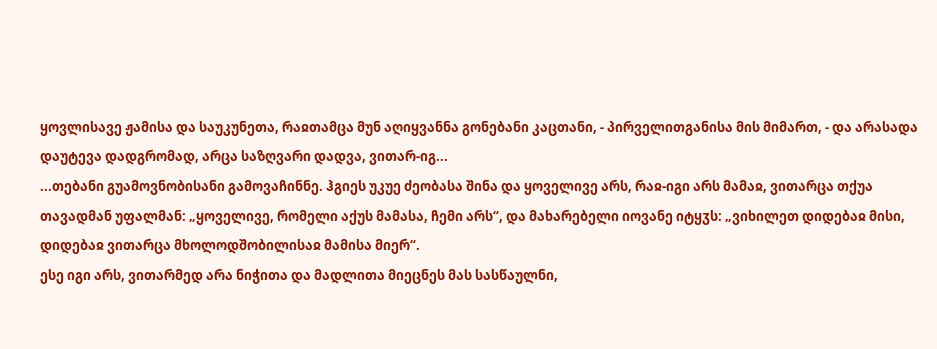ყოვლისავე ჟამისა და საუკუნეთა, რაჲთამცა მუნ აღიყვანნა გონებანი კაცთანი, - პირველითგანისა მის მიმართ, - და არასადა დაუტევა დადგრომად, არცა საზღვარი დადვა, ვითარ-იგ...
...თებანი გუამოვნობისანი გამოვაჩინნე. ჰგიეს უკუე ძეობასა შინა და ყოველივე არს, რაჲ-იგი არს მამაჲ, ვითარცა თქუა თავადმან უფალმან: „ყოველივე, რომელი აქუს მამასა, ჩემი არს“, და მახარებელი იოვანე იტყჳს: „ვიხილეთ დიდებაჲ მისი, დიდებაჲ ვითარცა მხოლოდშობილისაჲ მამისა მიერ“.
ესე იგი არს, ვითარმედ არა ნიჭითა და მადლითა მიეცნეს მას სასწაულნი,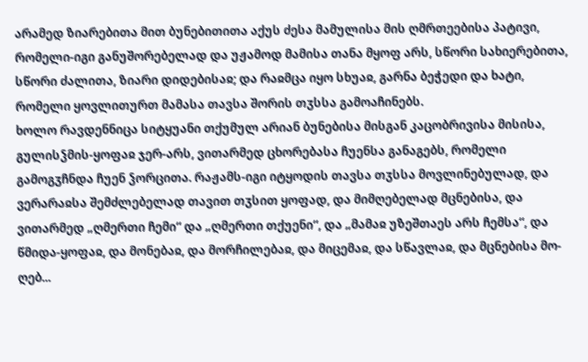არამედ ზიარებითა მით ბუნებითითა აქუს ძესა მამულისა მის ღმრთეებისა პატივი, რომელი-იგი განუშორებელად და უჟამოდ მამისა თანა მყოფ არს, სწორი სახიერებითა, სწორი ძალითა, ზიარი დიდებისაჲ; და რაჲმცა იყო სხუაჲ, გარნა ბეჭედი და ხატი, რომელი ყოვლითურთ მამასა თავსა შორის თჳსსა გამოაჩინებს.
ხოლო რავდენნიცა სიტყუანი თქუმულ არიან ბუნებისა მისგან კაცობრივისა მისისა, გულისჴმის-ყოფაჲ ჯერ-არს, ვითარმედ ცხორებასა ჩუენსა განაგებს, რომელი გამოგჳჩნდა ჩუენ ჴორცითა. რაჟამს-იგი იტყოდის თავსა თჳსსა მოვლინებულად, და ვერარაჲსა შემძლებელად თავით თჳსით ყოფად, და მიმღებელად მცნებისა, და ვითარმედ „ღმერთი ჩემი“ და „ღმერთი თქუენი“, და „მამაჲ უზეშთაეს არს ჩემსა“, და წმიდა-ყოფაჲ, და მონებაჲ, და მორჩილებაჲ, და მიცემაჲ, და სწავლაჲ, და მცნებისა მო-ღებ...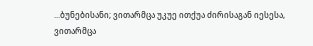...ბუნებისანი; ვითარმცა უკუე ითქუა ძირისაგან იესესა, ვითარმცა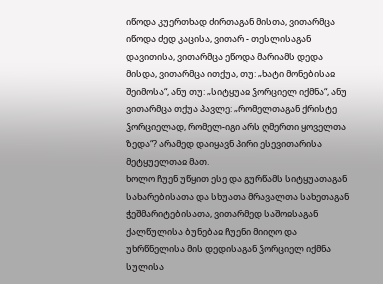იწოდა კუერთხად ძირთაგან მისთა, ვითარმცა იწოდა ძედ კაცისა, ვითარ - თესლისაგან დავითისა, ვითარმცა ეწოდა მარიამს დედა მისდა, ვითარმცა ითქუა, თუ: „ხატი მონებისაჲ შეიმოსა“, ანუ თუ: „სიტყუაჲ ჴორციელ იქმნა“, ანუ ვითარმცა თქუა პავლე: „რომელთაგან ქრისტე ჴორციელად, რომელ-იგი არს ღმერთი ყოველთა ზედა“? არამედ დაიყავნ პირი ესევითარისა მეტყუელთაჲ მათ.
ხოლო ჩუენ უწყით ესე და გურწამს სიტყუათაგან სახარებისათა და სხუათა მრავალთა სახეთაგან ჭეშმარიტებისათა, ვითარმედ საშოჲსაგან ქალწულისა ბუნებაჲ ჩუენი მიიღო და უხრწნელისა მის დედისაგან ჴორციელ იქმნა სულისა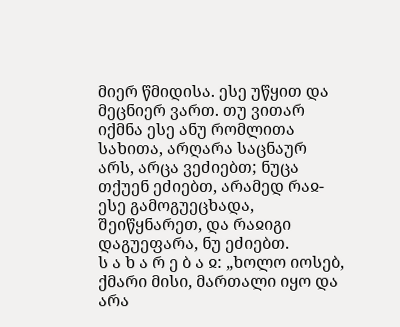მიერ წმიდისა. ესე უწყით და მეცნიერ ვართ. თუ ვითარ იქმნა ესე ანუ რომლითა სახითა, არღარა საცნაურ არს, არცა ვეძიებთ; ნუცა თქუენ ეძიებთ, არამედ რაჲ-ესე გამოგუეცხადა, შეიწყნარეთ, და რაჲიგი დაგუეფარა, ნუ ეძიებთ.
ს ა ხ ა რ ე ბ ა ჲ: „ხოლო იოსებ, ქმარი მისი, მართალი იყო და არა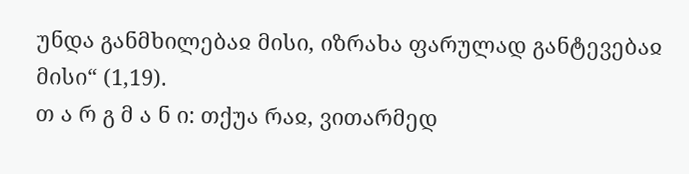უნდა განმხილებაჲ მისი, იზრახა ფარულად განტევებაჲ მისი“ (1,19).
თ ა რ გ მ ა ნ ი: თქუა რაჲ, ვითარმედ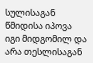სულისაგან წმიდისა იპოვა იგი მიდგომილ და არა თესლისაგან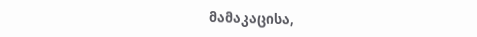მამაკაცისა,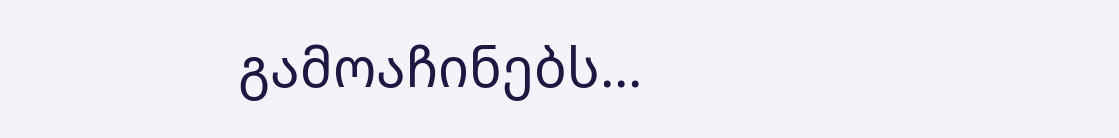გამოაჩინებს...